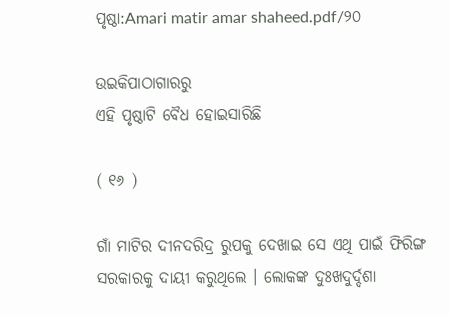ପୃଷ୍ଠା:Amari matir amar shaheed.pdf/୨୦

ଉଇକିପାଠାଗାର‌ରୁ
ଏହି ପୃଷ୍ଠାଟି ବୈଧ ହୋଇସାରିଛି

( ୧୬ )

ଗାଁ ମାଟିର ଦୀନଦରିଦ୍ର ରୁପକୁ ଦେଖାଇ ସେ ଏଥି ପାଇଁ ଫିରିଙ୍ଗ ସରକାର‌କୁ ଦାୟୀ କରୁଥିଲେ । ଲୋକଙ୍କ ଦୁଃଖଦୁର୍ଦ୍ଦଶା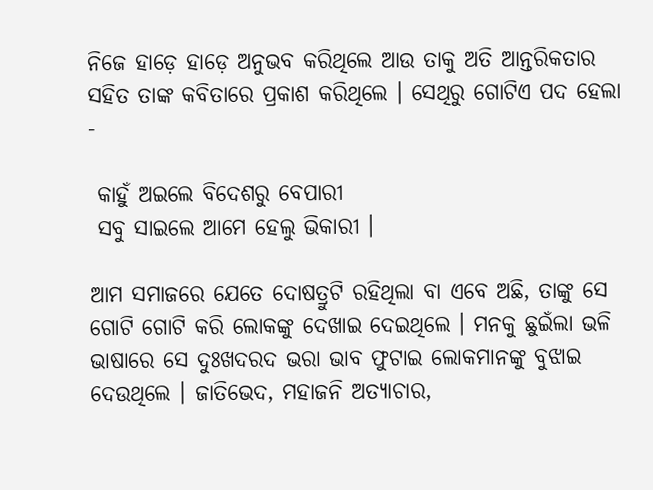ନିଜେ ହାଡ଼େ ହାଡ଼େ ଅନୁଭବ କରିଥିଲେ ଆ‌ଉ ତାକୁ ଅତି ଆନ୍ତରିକତାର ସ‌ହିତ ତାଙ୍କ କବିତାରେ ପ୍ରକାଶ କରିଥିଲେ । ସେଥିରୁ ଗୋଟିଏ ପଦ ହେଲା -

 କାହୁଁ ଅଇଲେ ବିଦେଶରୁ ବେପାରୀ
 ସବୁ ସାଇଲେ ଆମେ ହେଲୁ ଭିକାରୀ ।

ଆମ ସମାଜରେ ଯେତେ ଦୋଷତ୍ରୁଟି ରହିଥିଲା ବା ଏବେ ଅଛି, ତାଙ୍କୁ ସେ ଗୋଟି ଗୋଟି କରି ଲୋକ‌ଙ୍କୁ ଦେଖାଇ ଦେଇଥିଲେ । ମନ‌କୁ ଛୁଇଁଲା ଭଳି ଭାଷାରେ ସେ ଦୁଃଖଦରଦ ଭରା ଭାବ ଫୁଟାଇ ଲୋକମାନଙ୍କୁ ବୁଝାଇ ଦେଉଥିଲେ । ଜାତିଭେଦ, ମହାଜନି ଅତ୍ୟାଚାର,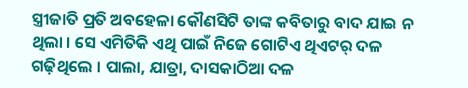ସ୍ତ୍ରୀଜାତି ପ୍ରତି ଅବ‌ହେଳା କୌଣସିଟି ତାଙ୍କ କବିତାରୁ ବାଦ ଯାଇ ନ ଥିଲା । ସେ ଏମିତିକି ଏଥି ପାଇଁ ନିଜେ ଗୋଟିଏ ଥିଏଟର୍ ଦଳ ଗଢ଼ିଥିଲେ । ପାଲା, ଯାତ୍ରା, ଦାସକାଠିଆ ଦଳ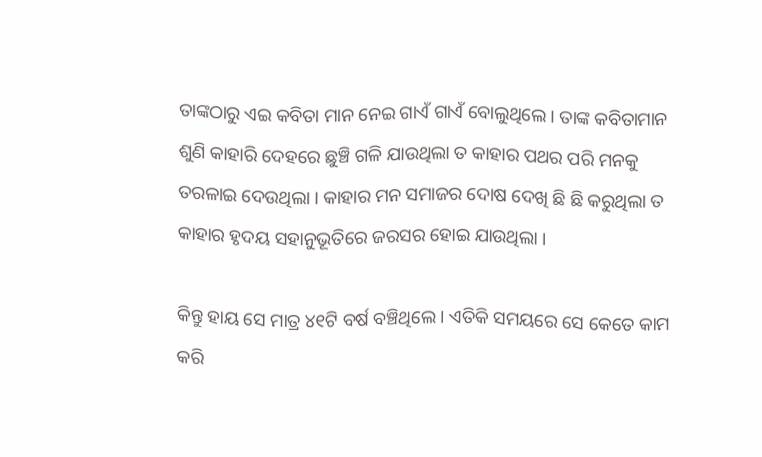ତାଙ୍କଠାରୁ ଏଇ କବିତା ମାନ ନେଇ ଗାଏଁ ଗାଏଁ ବୋଲୁଥିଲେ । ତାଙ୍କ କବିତାମାନ ଶୁଣି କାହାରି ଦେହରେ ଛୁଞ୍ଚି ଗଳି ଯା‌ଉଥିଲା ତ କାହାର ପଥର ପରି ମନ‌କୁ ତରଳାଇ ଦେଉଥିଲା । କାହାର ମନ ସମାଜର ଦୋଷ ଦେଖି ଛି ଛି କରୁଥିଲା ତ କାହାର ହୃଦୟ ସ‌ହାନୁଭୂତିରେ ଜରସର ହୋଇ ଯା‌ଉଥିଲା ।

କିନ୍ତୁ ହାୟ ସେ ମାତ୍ର ୪୧ଟି ବର୍ଷ ବଞ୍ଚିଥିଲେ । ଏତିକି ସମୟରେ ସେ କେତେ କାମ କରି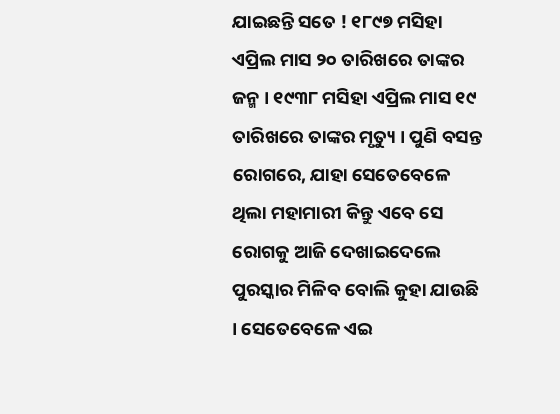ଯାଇଛନ୍ତି ସତେ ! ୧୮୯୭ ମସିହା ଏପ୍ରିଲ ମାସ ୨୦ ତାରିଖରେ ତାଙ୍କର ଜନ୍ମ । ୧୯୩୮ ମସିହା ଏପ୍ରିଲ ମାସ ୧୯ ତାରିଖରେ ତାଙ୍କର ମୃତ୍ୟୁ । ପୁଣି ବସନ୍ତ ରୋଗରେ, ଯାହା ସେତେବେଳେ ଥିଲା ମହାମାରୀ କିନ୍ତୁ ଏବେ ସେ ରୋଗକୁ ଆଜି ଦେଖାଇଦେଲେ ପୁରସ୍କାର ମିଳିବ ବୋଲି କୁହା ଯା‌ଉଛି । ସେତେବେଳେ ଏଇ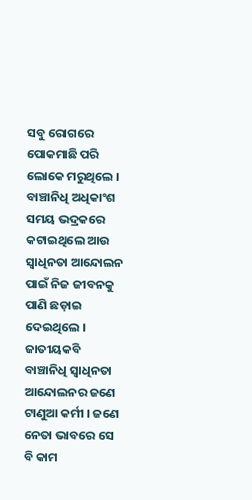ସବୁ ରୋଗରେ ପୋକମାଛି ପରି ଲୋକେ ମରୁଥିଲେ । ବାଞ୍ଚାନିଧି ଅଧିକାଂଶ ସମୟ ଭଦ୍ରକରେ କଟାଇଥିଲେ ଆଉ ସ୍ୱାଧିନତା ଆନ୍ଦୋଲନ ପାଇଁ ନିଜ ଜୀବନ‌କୁ ପାଣି ଛଡ଼ାଇ ଦେଇଥିଲେ । ଜାତୀୟକବି ବାଞ୍ଚାନିଧି ସ୍ୱାଧିନତା ଆନ୍ଦୋଲନର ଜଣେ ଟାଣୁଆ କର୍ମୀ । ଜଣେ ନେତା ଭାବରେ ସେ ବି କାମ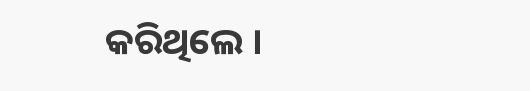କରିଥିଲେ ।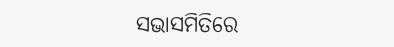ସଭାସମିତିରେ